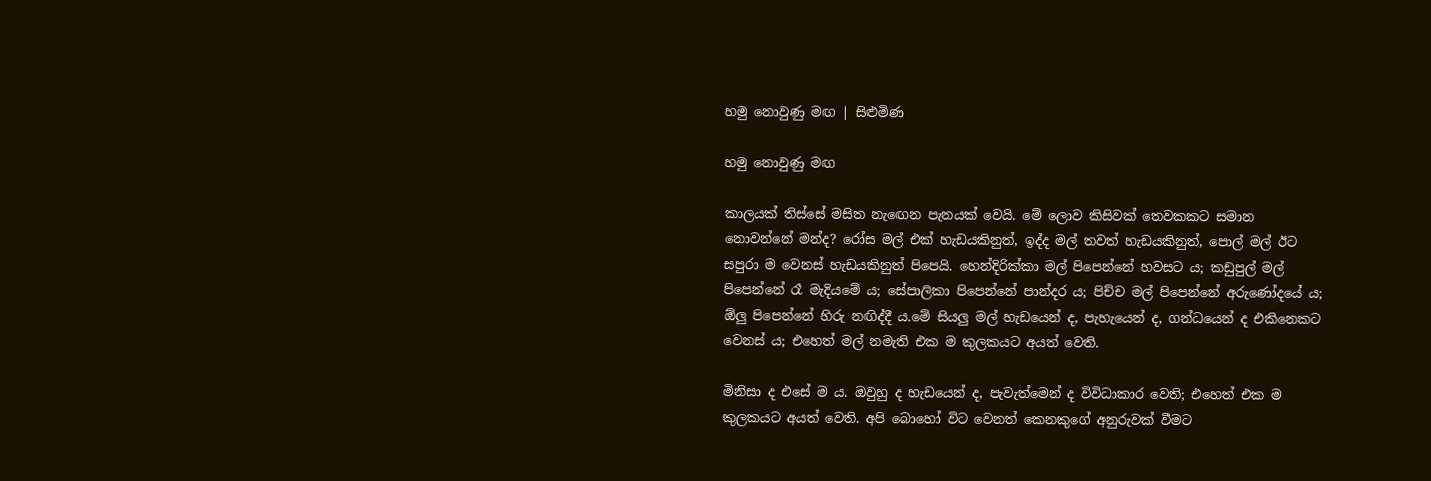හමු නොවුණු මඟ | සිළුමිණ

හමු නොවුණු මඟ

කාලයක් තිස්සේ මසිත නැඟෙන පැනයක් වෙයි. මේ ලොව කිසිවක් ත‍ෙවකකට සමාන නොවන්නේ මන්ද? රෝස මල් එක් හැඩයකිනුත්, ඉද්ද මල් තවත් හැඩයකිනුත්, පොල් මල් ඊට සපුරා ම වෙනස් හැඩයකිනුත් පිපෙයි. හෙන්දිරික්කා මල් පිපෙන්නේ හවසට ය; කඩුපුල් මල් පිපෙන්නේ රෑ මැදියමේ ය; සේපාලිකා පිපෙන්නේ පාන්දර ය; පිච්ච මල් පිපෙන්නේ අරුණෝදයේ ය; ඕලු පිපෙන්නේ හිරු නඟිද්දී ය.මේ සියලු මල් හැඩයෙන් ද, පැහැයෙන් ද, ගන්ධයෙන් ද එකිනෙකට වෙනස් ය; එහෙත් මල් නමැති එක ම කුලකයට අයත් වෙති.

මිනිසා ද එසේ ම ය. ඔවුහු ද හැඩයෙන් ද, පැවැත්මෙන් ද විවිධාකාර වෙති; එහෙත් එක ම කුලකයට අයත් වෙති. අපි බොහෝ විට වෙනත් කෙනකුගේ අනුරුවක් වීමට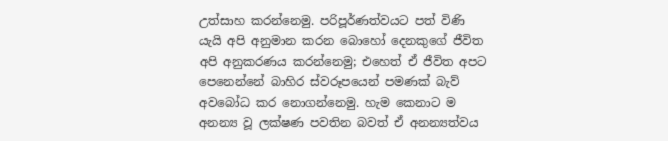උත්සාහ කරන්නෙමු. පරිපූර්ණත්වයට පත් විණි යැයි අපි අනුමාන කරන බොහෝ දෙනකුගේ ජීවිත අපි අනුකරණය කරන්නෙමු; එහෙත් ඒ ජීවිත අපට පෙනෙන්නේ බාහිර ස්වරූපයෙන් පමණක් බැව් අවබෝධ කර නොගන්නෙමු. හැම කෙනාට ම අනන්‍ය වූ ලක්ෂණ පවතින බවත් ඒ අනන්‍යත්වය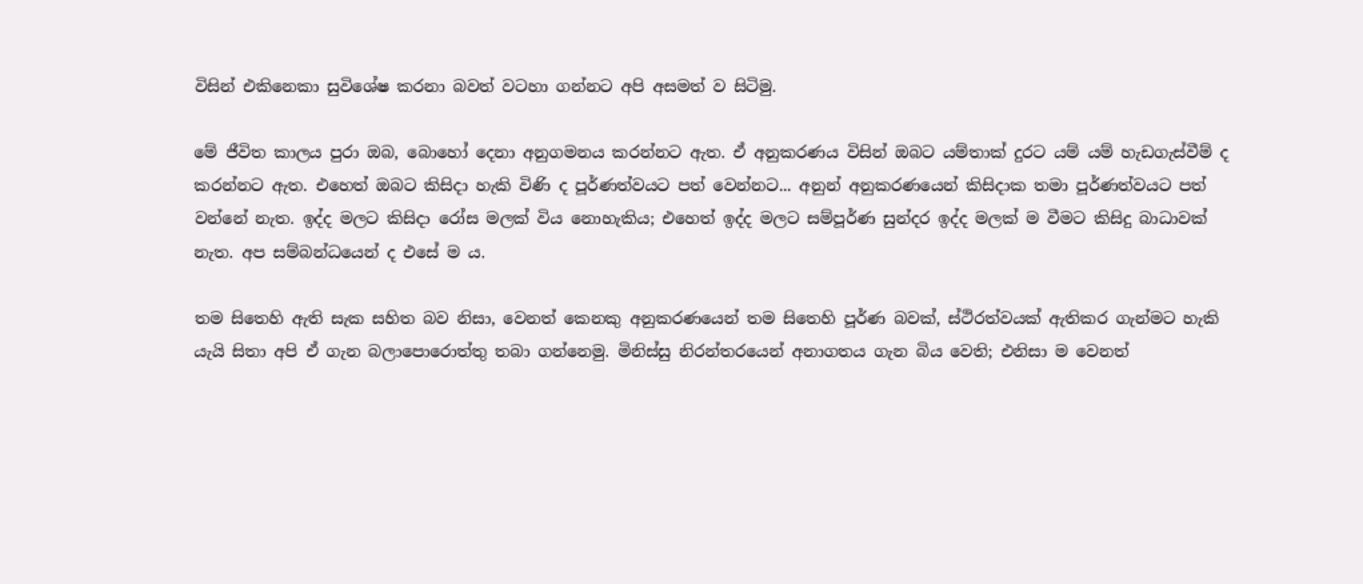විසින් එකිනෙකා සුවිශේෂ කරනා බවත් වටහා ගන්නට අපි අසමත් ව සිටිමු.

මේ ජීවිත කාලය පුරා ඔබ, බොහෝ දෙනා අනුගමනය කරන්නට ඇත. ඒ අනුකරණය විසින් ඔබට යම්තාක් දුරට යම් යම් හැඩගැස්වීම් ද කරන්නට ඇත. එහෙත් ඔබට කිසිදා හැකි විණි ද පූර්ණත්වයට පත් වෙන්නට... අනුන් අනුකරණයෙන් කිසිදාක තමා පූර්ණත්වයට පත් වන්නේ නැත. ඉද්ද මලට කිසිදා රෝස මලක් විය නොහැකිය; එහෙත් ඉද්ද මලට සම්පූර්ණ සුන්දර ඉද්ද මලක් ම වීමට කිසිදු බාධාවක් නැත. අප සම්බන්ධයෙන් ද එසේ ම ය.

තම සිතෙහි ඇති සැක සහිත බව නිසා, වෙනත් කෙනකු අනුකරණයෙන් තම සිතෙහි පූර්ණ බවක්, ස්ථිරත්වයක් ඇතිකර ගැන්මට හැකි යැයි සිතා අපි ඒ ගැන බලාපොරොත්තු තබා ගන්නෙමු. මිනිස්සු නිරන්තරයෙන් අනාගතය ගැන බිය වෙති; එනිසා ම වෙනත්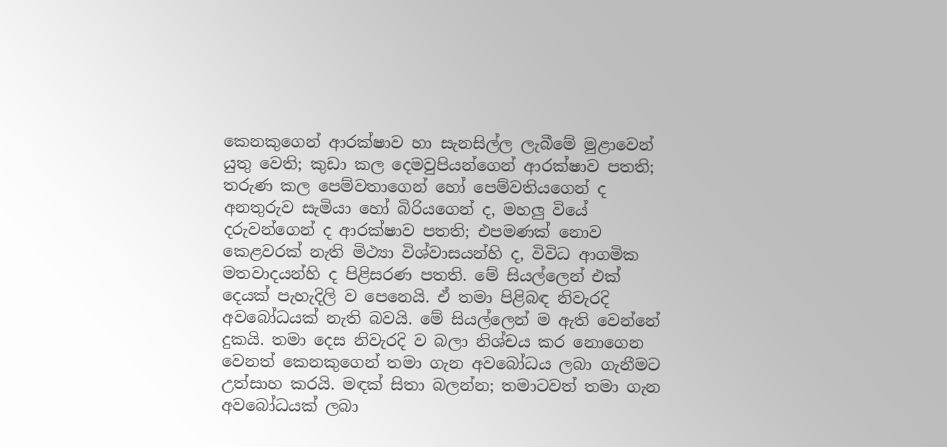කෙනකුගෙන් ආරක්ෂාව හා සැනසිල්ල ලැබීමේ මුළාවෙන් යුතු වෙති; කුඩා කල දෙමවුපියන්ගෙන් ආරක්ෂාව පතති; තරුණ කල පෙම්වතාගෙන් හෝ පෙම්වතියගෙන් ද අනතුරුව සැමියා හෝ බිරියගෙන් ද, මහලු වියේ දරුවන්ගෙන් ද ආරක්ෂාව පතති; එපමණක් නොව කෙළවරක් නැති මිථ්‍යා විශ්වාසයන්හි ද, විවිධ ආගමික මතවාදයන්හි ද පිළිසරණ පතති. මේ සියල්ලෙන් එක් දෙයක් පැහැදිලි ව පෙනෙයි. ඒ තමා පිළිබඳ නිවැරදි අවබෝධයක් නැති බවයි. මේ සියල්ලෙන් ම ඇති වෙන්නේ දුකයි. තමා දෙස නිවැරදි ව බලා නිශ්චය කර නොගෙන වෙනත් කෙනකුගෙන් තමා ගැන අවබෝධය ලබා ගැනීමට උත්සාහ කරයි. මඳක් සිතා බලන්න; තමාටවත් තමා ගැන අවබෝධයක් ලබා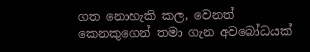ගත නොහැකි කල, වෙනත් කෙනකුගෙන් තමා ගැන අවබෝධයක්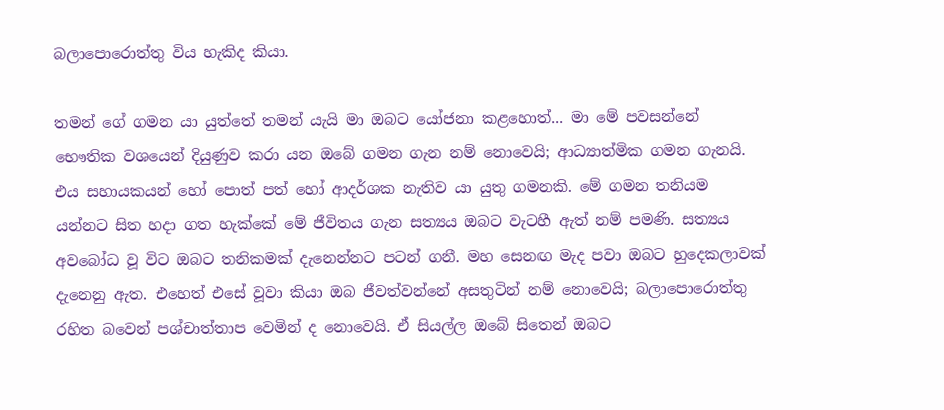බලාපොරොත්තු විය හැකිද කියා.

තමන් ගේ ගමන යා යුත්තේ තමන් යැයි මා ඔබට යෝජනා කළහොත්... මා මේ පවසන්නේ භෞතික වශයෙන් දියුණුව කරා යන ඔබේ ගමන ගැන නම් නොවෙයි; ආධ්‍යාත්මික ගමන ගැනයි. එය සහායකයන් හෝ පොත් පත් හෝ ආදර්ශක නැතිව යා යුතු ගමනකි. මේ ගමන තනියම යන්නට සිත හදා ගත හැක්කේ මේ ජීවිතය ගැන සත්‍යය ඔබට වැටහී ඇත් නම් පමණි. සත්‍යය අවබෝධ වූ විට ඔබට තනිකමක් දැනෙන්නට පටන් ගනී. මහ සෙනඟ මැද පවා ඔබට හුදෙකලාවක් දැනෙනු ඇත. එහෙත් එසේ වූවා කියා ඔබ ජීවත්වන්නේ අසතුටින් නම් නොවෙයි; බලාපොරොත්තු රහිත බවෙන් පශ්චාත්තාප වෙමින් ද නොවෙයි. ඒ සියල්ල ඔබේ සිතෙන් ඔබට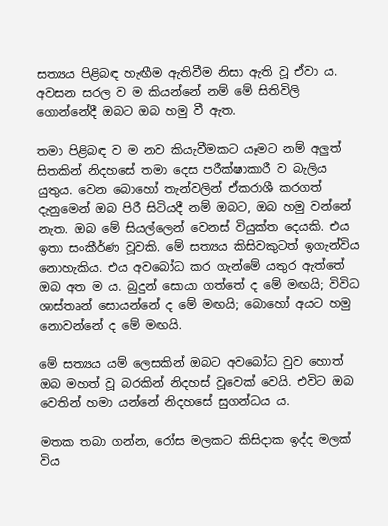සත්‍යය පිළිබඳ හැඟීම ඇතිවීම නිසා ඇති වූ ඒවා ය. අවසන සරල ව ම කියන්නේ නම් මේ සිතිවිලි ගොන්නේදී ඔබට ඔබ හමු වී ඇත.

තමා පිළිබඳ ව ම නව කියැවීමකට යෑමට නම් අලුත් සිතකින් නිදහසේ තමා දෙස පරීක්ෂාකාරී ව බැලිය යුතුය. වෙන බොහෝ තැන්වලින් ඒකරාශී කරගත් දැනුමෙන් ඔබ පිරී සිටියදී නම් ඔබට, ඔබ හමු වන්නේ නැත. ඔබ මේ සියල්ලෙන් වෙනස් වියුක්ත දෙයකි. එය ඉතා සංකීර්ණ වූවකි. මේ සත්‍යය කිසිවකුටත් ඉගැන්විය නොහැකිය. එය අවබෝධ කර ගැන්මේ යතුර ඇත්තේ ඔබ අත ම ය. බුදුන් සොයා ගත්තේ ද මේ මඟයි; විවිධ ශාස්තෘන් සොයන්නේ ද මේ මඟයි; බොහෝ අයට හමු නොවන්නේ ද මේ මඟයි.

මේ සත්‍යය යම් ලෙසකින් ඔබට අවබෝධ වුව හොත් ඔබ මහත් වූ බරකින් නිදහස් වූවෙක් වෙයි. එවිට ඔබ වෙතින් හමා යන්නේ නිදහසේ සුගන්ධය ය.

මතක තබා ගන්න, රෝස මලකට කිසිදාක ඉද්ද මලක් විය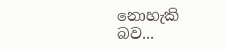නොහැකි බව...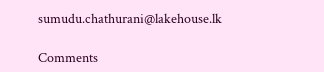sumudu.chathurani@lakehouse.lk

Comments